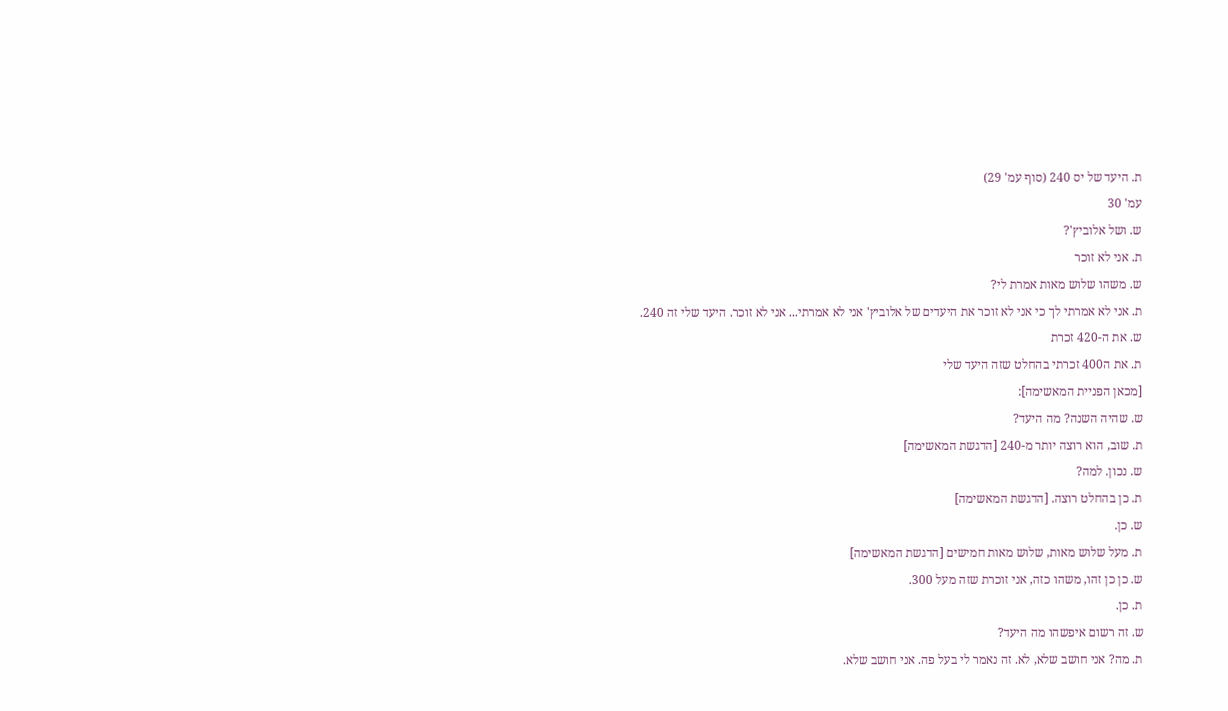ת. היעד של יס 240 (סוף עמ' 29)
עמ' 30
ש. ושל אלוביץ'?
ת. אני לא זוכר
ש. משהו שלוש מאות אמרת לי?
ת. אני לא אמרתי לך כי אני לא זוכר את היעדים של אלוביץ' אני לא אמרתי... אני לא זוכר. היעד שלי זה 240.
ש. את ה-420 זכרת
ת. את ה400 זכרתי בהחלט שזה היעד שלי
[מכאן הפניית המאשימה]:
ש. שהיה השנה? מה היעד?
ת. שוב, הוא רוצה יותר מ-240 [הדגשת המאשימה]
ש. נכון. למה?
ת. כן בהחלט רוצה. [הדגשת המאשימה]
ש. כן.
ת. מעל שלוש מאות, שלוש מאות חמישים [הדגשת המאשימה]
ש. כן כן זהו, משהו כזה, אני זוכרת שזה מעל 300.
ת. כן.
ש. זה רשום איפשהו מה היעד?
ת. מה? אני חושב שלא, לא. זה נאמר לי בעל פה. אני חושב שלא.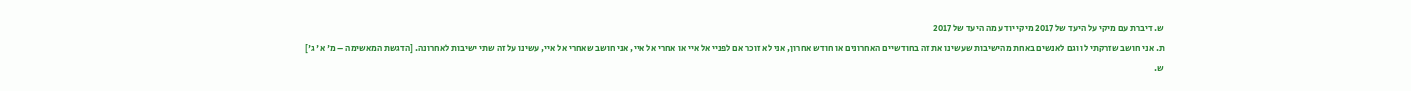ש. דיברת עם מיקי על היעד של 2017 מיקי יודע מה היעד של 2017
ת. אני חושב שזרקתי לו וגם לאנשים באחת מהישיבות שעשינו את זה בחודשיים האחרונים או חודש אחרון, אני לא זוכר אם לפניי אל איי או אחרי אל איי, אני חושב שאחרי אל איי, עשינו על זה שתי ישיבות לאחרונה. [הדגשת המאשימה – מ' א' ג']
ש.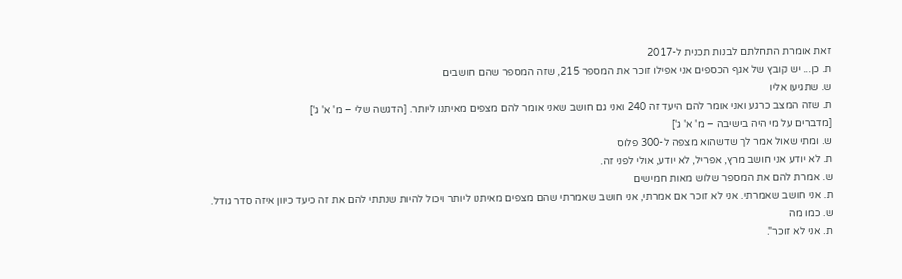זאת אומרת התחלתם לבנות תכנית ל-2017
ת. כן... יש קובץ של אגף הכספים אני אפילו זוכר את המספר 215, שזה המספר שהם חושבים
ש. שתגיעו אליו
ת. שזה המצב כרגע ואני אומר להם היעד זה 240 ואני גם חושב שאני אומר להם מצפים מאיתנו ליותר. [הדגשה שלי – מ' א' ג']
[מדברים על מי היה בישיבה – מ' א' ג']
ש. ומתי שאול אמר לך שדשהוא מצפה ל-300 פלוס
ת. לא יודע אני חושב מרץ, אפריל, לא יודע, אולי לפני זה.
ש. אמרת להם את המספר שלוש מאות חמישים
ת. אני חושב שאמרתי. אני לא זוכר אם אמרתי, אני חושב שאמרתי שהם מצפים מאיתנו ליותר ויכול להיות שנתתי להם את זה כיעד כיוון איזה סדר גודל.
ש. כמו מה
ת. אני לא זוכר".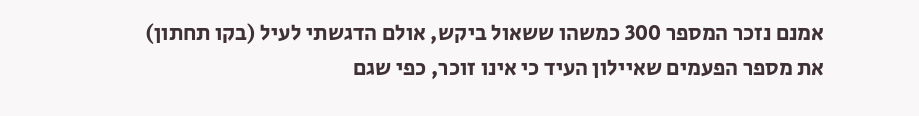אמנם נזכר המספר 300 כמשהו ששאול ביקש, אולם הדגשתי לעיל (בקו תחתון) את מספר הפעמים שאיילון העיד כי אינו זוכר, כפי שגם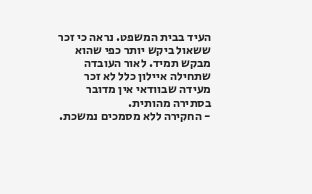העיד בבית המשפט. נראה כי זכר ששאול ביקש יותר כפי שהוא מבקש תמיד. לאור העובדה שתחילה איילון כלל לא זכר מעידה שבוודאי אין מדובר בסתירה מהותית.
- החקירה ללא מסמכים נמשכת.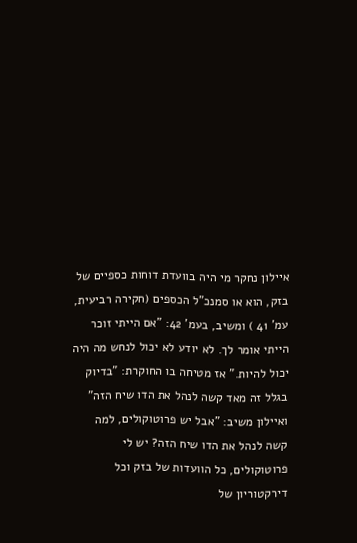איילון נחקר מי היה בוועדת דוחות כספיים של בזק, הוא או סמנכ"ל הכספים (חקירה רביעית, עמ' 41 ) ומשיב, בעמ' 42: "אם הייתי זוכר הייתי אומר לך. לא יודע לא יכול לנחש מה היה יכול להיות." אז מטיחה בו החוקרת: "בדיוק בגלל זה מאד קשה לנהל את הדו שיח הזה" ואיילון משיב: "אבל יש פרוטוקולים, למה קשה לנהל את הדו שיח הזה? יש לי פרוטוקולים, כל הוועדות של בזק וכל דירקטוריון של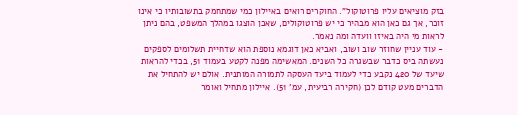בזק מוציאים עליו פרוטוקול". החוקרים רואים באיילון כמי שמתחמק בתשובותיו כי אינו זוכר, אך גם כאן הוא מבהיר כי יש פרוטוקולים, שאכן הוצגו במהלך המשפט, בהם ניתן לראות מי היה באיזו וועדה ומה נאמר.
- עוד עניין שחוזר שוב ושוב, ואביא כאן דוגמא נוספת הוא שדחיית תשלומים לספקים נעשתה ביס כדבר שבשגרה כל השנים. המאשימה מפנה לקטע בעמוד 51, בכדי להראות שיעד של 420 נקבע כדי לעמוד ביעד העסקה לתמורה המותנית. אולם יש להתחיל את הדברים מעט קודם לכן (חקירה רביעית, עמ' 51). איילון מתחיל ואומר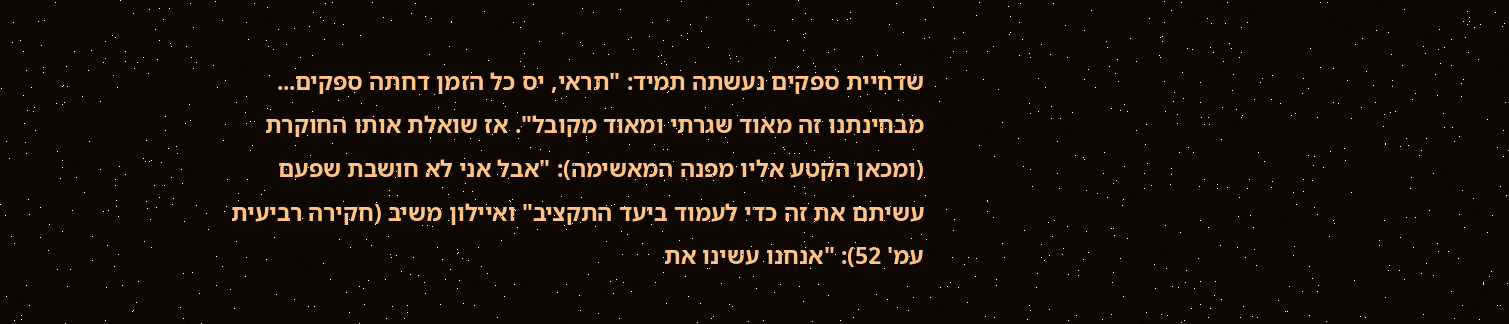שדחיית ספקים נעשתה תמיד: "תראי, יס כל הזמן דחתה ספקים... מבחינתנו זה מאוד שגרתי ומאוד מקובל". אז שואלת אותו החוקרת (ומכאן הקטע אליו מפנה המאשימה): "אבל אני לא חושבת שפעם עשיתם את זה כדי לעמוד ביעד התקציב" ואיילון משיב (חקירה רביעית עמ' 52): "אנחנו עשינו את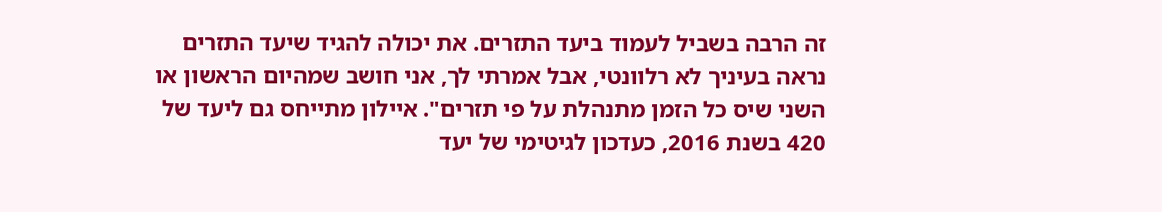זה הרבה בשביל לעמוד ביעד התזרים. את יכולה להגיד שיעד התזרים נראה בעיניך לא רלוונטי, אבל אמרתי לך, אני חושב שמהיום הראשון או השני שיס כל הזמן מתנהלת על פי תזרים". איילון מתייחס גם ליעד של 420 בשנת 2016, כעדכון לגיטימי של יעד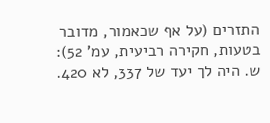התזרים (על אף שכאמור, מדובר בטעות, חקירה רביעית, עמ' 52):
ש. היה לך יעד של 337, לא 420.